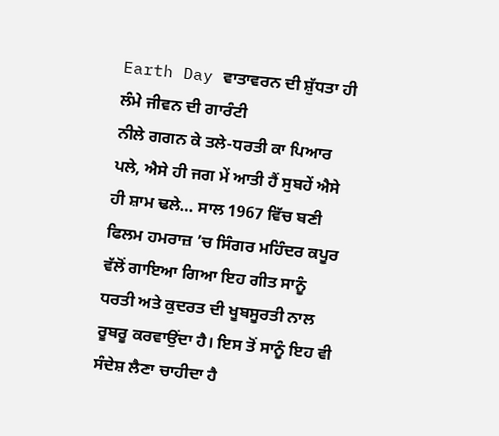Earth Day ਵਾਤਾਵਰਨ ਦੀ ਸ਼ੁੱਧਤਾ ਹੀ ਲੰਮੇ ਜੀਵਨ ਦੀ ਗਾਰੰਟੀ
ਨੀਲੇ ਗਗਨ ਕੇ ਤਲੇ-ਧਰਤੀ ਕਾ ਪਿਆਰ ਪਲੇ, ਐਸੇ ਹੀ ਜਗ ਮੇਂ ਆਤੀ ਹੈਂ ਸੁਬਹੇਂ ਐਸੇ ਹੀ ਸ਼ਾਮ ਢਲੇ… ਸਾਲ 1967 ਵਿੱਚ ਬਣੀ ਫਿਲਮ ਹਮਰਾਜ਼ ’ਚ ਸਿੰਗਰ ਮਹਿੰਦਰ ਕਪੂਰ ਵੱਲੋਂ ਗਾਇਆ ਗਿਆ ਇਹ ਗੀਤ ਸਾਨੂੰ ਧਰਤੀ ਅਤੇ ਕੁਦਰਤ ਦੀ ਖੂਬਸੂਰਤੀ ਨਾਲ ਰੂਬਰੂ ਕਰਵਾਉਂਦਾ ਹੈ। ਇਸ ਤੋਂ ਸਾਨੂੰ ਇਹ ਵੀ ਸੰਦੇਸ਼ ਲੈਣਾ ਚਾਹੀਦਾ ਹੈ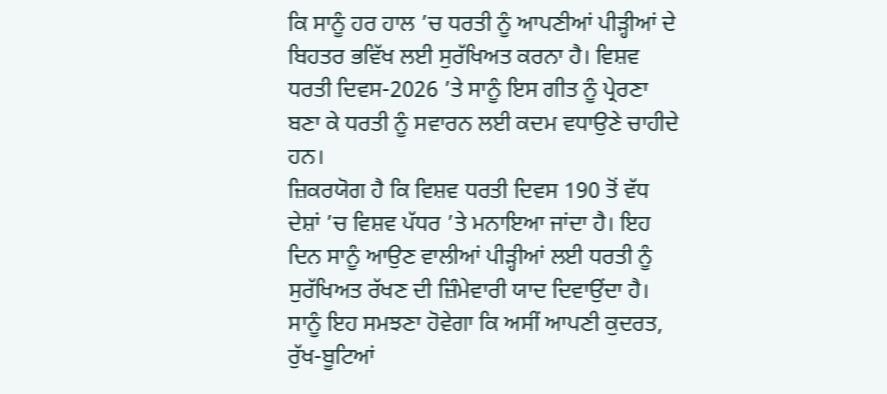ਕਿ ਸਾਨੂੰ ਹਰ ਹਾਲ ’ਚ ਧਰਤੀ ਨੂੰ ਆਪਣੀਆਂ ਪੀੜ੍ਹੀਆਂ ਦੇ ਬਿਹਤਰ ਭਵਿੱਖ ਲਈ ਸੁਰੱਖਿਅਤ ਕਰਨਾ ਹੈ। ਵਿਸ਼ਵ ਧਰਤੀ ਦਿਵਸ-2026 ’ਤੇ ਸਾਨੂੰ ਇਸ ਗੀਤ ਨੂੰ ਪ੍ਰੇਰਣਾ ਬਣਾ ਕੇ ਧਰਤੀ ਨੂੰ ਸਵਾਰਨ ਲਈ ਕਦਮ ਵਧਾਉਣੇ ਚਾਹੀਦੇ ਹਨ।
ਜ਼ਿਕਰਯੋਗ ਹੈ ਕਿ ਵਿਸ਼ਵ ਧਰਤੀ ਦਿਵਸ 190 ਤੋਂ ਵੱਧ ਦੇਸ਼ਾਂ ’ਚ ਵਿਸ਼ਵ ਪੱਧਰ ’ਤੇ ਮਨਾਇਆ ਜਾਂਦਾ ਹੈ। ਇਹ ਦਿਨ ਸਾਨੂੰ ਆਉਣ ਵਾਲੀਆਂ ਪੀੜ੍ਹੀਆਂ ਲਈ ਧਰਤੀ ਨੂੰ ਸੁਰੱਖਿਅਤ ਰੱਖਣ ਦੀ ਜ਼ਿੰਮੇਵਾਰੀ ਯਾਦ ਦਿਵਾਉਂਦਾ ਹੈ। ਸਾਨੂੰ ਇਹ ਸਮਝਣਾ ਹੋਵੇਗਾ ਕਿ ਅਸੀਂ ਆਪਣੀ ਕੁਦਰਤ, ਰੁੱਖ-ਬੂਟਿਆਂ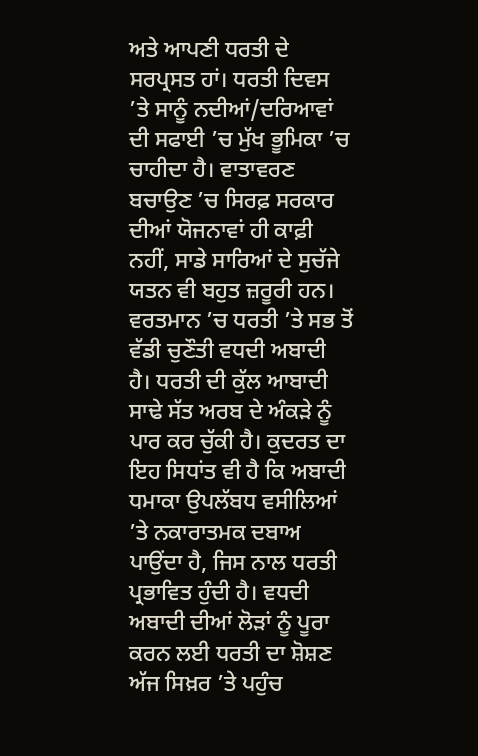ਅਤੇ ਆਪਣੀ ਧਰਤੀ ਦੇ ਸਰਪ੍ਰਸਤ ਹਾਂ। ਧਰਤੀ ਦਿਵਸ ’ਤੇ ਸਾਨੂੰ ਨਦੀਆਂ/ਦਰਿਆਵਾਂ ਦੀ ਸਫਾਈ ’ਚ ਮੁੱਖ ਭੂਮਿਕਾ ’ਚ ਚਾਹੀਦਾ ਹੈ। ਵਾਤਾਵਰਣ ਬਚਾਉਣ ’ਚ ਸਿਰਫ਼ ਸਰਕਾਰ ਦੀਆਂ ਯੋਜਨਾਵਾਂ ਹੀ ਕਾਫ਼ੀ ਨਹੀਂ, ਸਾਡੇ ਸਾਰਿਆਂ ਦੇ ਸੁਚੱਜੇ ਯਤਨ ਵੀ ਬਹੁਤ ਜ਼ਰੂਰੀ ਹਨ।
ਵਰਤਮਾਨ ’ਚ ਧਰਤੀ ’ਤੇ ਸਭ ਤੋਂ ਵੱਡੀ ਚੁਣੌਤੀ ਵਧਦੀ ਅਬਾਦੀ ਹੈ। ਧਰਤੀ ਦੀ ਕੁੱਲ ਆਬਾਦੀ ਸਾਢੇ ਸੱਤ ਅਰਬ ਦੇ ਅੰਕੜੇ ਨੂੰ ਪਾਰ ਕਰ ਚੁੱਕੀ ਹੈ। ਕੁਦਰਤ ਦਾ ਇਹ ਸਿਧਾਂਤ ਵੀ ਹੈ ਕਿ ਅਬਾਦੀ ਧਮਾਕਾ ਉਪਲੱਬਧ ਵਸੀਲਿਆਂ ’ਤੇ ਨਕਾਰਾਤਮਕ ਦਬਾਅ ਪਾਉਂਦਾ ਹੈ, ਜਿਸ ਨਾਲ ਧਰਤੀ ਪ੍ਰਭਾਵਿਤ ਹੁੰਦੀ ਹੈ। ਵਧਦੀ ਅਬਾਦੀ ਦੀਆਂ ਲੋੜਾਂ ਨੂੰ ਪੂਰਾ ਕਰਨ ਲਈ ਧਰਤੀ ਦਾ ਸ਼ੋਸ਼ਣ ਅੱਜ ਸਿਖ਼ਰ ’ਤੇ ਪਹੁੰਚ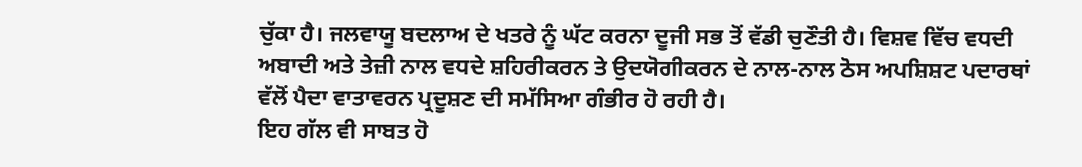ਚੁੱਕਾ ਹੈ। ਜਲਵਾਯੂ ਬਦਲਾਅ ਦੇ ਖਤਰੇ ਨੂੰ ਘੱਟ ਕਰਨਾ ਦੂਜੀ ਸਭ ਤੋਂ ਵੱਡੀ ਚੁਣੌਤੀ ਹੈ। ਵਿਸ਼ਵ ਵਿੱਚ ਵਧਦੀ ਅਬਾਦੀ ਅਤੇ ਤੇਜ਼ੀ ਨਾਲ ਵਧਦੇ ਸ਼ਹਿਰੀਕਰਨ ਤੇ ਉਦਯੋਗੀਕਰਨ ਦੇ ਨਾਲ-ਨਾਲ ਠੋਸ ਅਪਸ਼ਿਸ਼ਟ ਪਦਾਰਥਾਂ ਵੱਲੋਂ ਪੈਦਾ ਵਾਤਾਵਰਨ ਪ੍ਰਦੂਸ਼ਣ ਦੀ ਸਮੱਸਿਆ ਗੰਭੀਰ ਹੋ ਰਹੀ ਹੈ।
ਇਹ ਗੱਲ ਵੀ ਸਾਬਤ ਹੋ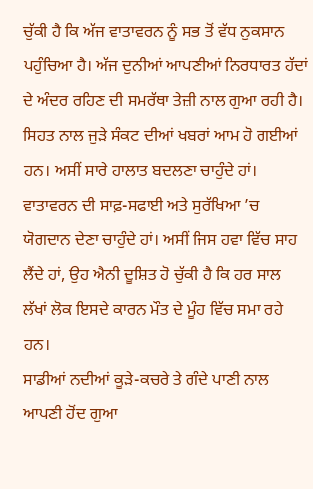ਚੁੱਕੀ ਹੈ ਕਿ ਅੱਜ ਵਾਤਾਵਰਨ ਨੂੰ ਸਭ ਤੋਂ ਵੱਧ ਨੁਕਸਾਨ ਪਹੁੰਚਿਆ ਹੈ। ਅੱਜ ਦੁਨੀਆਂ ਆਪਣੀਆਂ ਨਿਰਧਾਰਤ ਹੱਦਾਂ ਦੇ ਅੰਦਰ ਰਹਿਣ ਦੀ ਸਮਰੱਥਾ ਤੇਜ਼ੀ ਨਾਲ ਗੁਆ ਰਹੀ ਹੈ। ਸਿਹਤ ਨਾਲ ਜੁੜੇ ਸੰਕਟ ਦੀਆਂ ਖਬਰਾਂ ਆਮ ਹੋ ਗਈਆਂ ਹਨ। ਅਸੀਂ ਸਾਰੇ ਹਾਲਾਤ ਬਦਲਣਾ ਚਾਹੁੰਦੇ ਹਾਂ। ਵਾਤਾਵਰਨ ਦੀ ਸਾਫ਼-ਸਫਾਈ ਅਤੇ ਸੁਰੱਖਿਆ ’ਚ ਯੋਗਦਾਨ ਦੇਣਾ ਚਾਹੁੰਦੇ ਹਾਂ। ਅਸੀਂ ਜਿਸ ਹਵਾ ਵਿੱਚ ਸਾਹ ਲੈਂਦੇ ਹਾਂ, ਉਹ ਐਨੀ ਦੂਸ਼ਿਤ ਹੋ ਚੁੱਕੀ ਹੈ ਕਿ ਹਰ ਸਾਲ ਲੱਖਾਂ ਲੋਕ ਇਸਦੇ ਕਾਰਨ ਮੌਤ ਦੇ ਮੂੰਹ ਵਿੱਚ ਸਮਾ ਰਹੇ ਹਨ।
ਸਾਡੀਆਂ ਨਦੀਆਂ ਕੂੜੇ-ਕਚਰੇ ਤੇ ਗੰਦੇ ਪਾਣੀ ਨਾਲ ਆਪਣੀ ਹੋਂਦ ਗੁਆ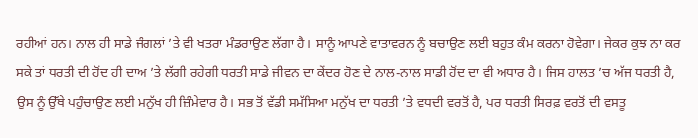ਰਹੀਆਂ ਹਨ। ਨਾਲ ਹੀ ਸਾਡੇ ਜੰਗਲਾਂ ’ਤੇ ਵੀ ਖਤਰਾ ਮੰਡਰਾਉਣ ਲੱਗਾ ਹੈ। ਸਾਨੂੰ ਆਪਣੇ ਵਾਤਾਵਰਨ ਨੂੰ ਬਚਾਉਣ ਲਈ ਬਹੁਤ ਕੰਮ ਕਰਨਾ ਹੋਵੇਗਾ। ਜੇਕਰ ਕੁਝ ਨਾ ਕਰ ਸਕੇ ਤਾਂ ਧਰਤੀ ਦੀ ਹੋਂਦ ਹੀ ਦਾਅ ’ਤੇ ਲੱਗੀ ਰਹੇਗੀ ਧਰਤੀ ਸਾਡੇ ਜੀਵਨ ਦਾ ਕੇਂਦਰ ਹੋਣ ਦੇ ਨਾਲ-ਨਾਲ ਸਾਡੀ ਹੋਂਦ ਦਾ ਵੀ ਅਧਾਰ ਹੈ। ਜਿਸ ਹਾਲਤ ’ਚ ਅੱਜ ਧਰਤੀ ਹੈ, ਉਸ ਨੂੰ ਉੱਥੇ ਪਹੁੰਚਾਉਣ ਲਈ ਮਨੁੱਖ ਹੀ ਜ਼ਿੰਮੇਵਾਰ ਹੈ। ਸਭ ਤੋਂ ਵੱਡੀ ਸਮੱਸਿਆ ਮਨੁੱਖ ਦਾ ਧਰਤੀ ’ਤੇ ਵਧਦੀ ਵਰਤੋਂ ਹੈ, ਪਰ ਧਰਤੀ ਸਿਰਫ਼ ਵਰਤੋਂ ਦੀ ਵਸਤੂ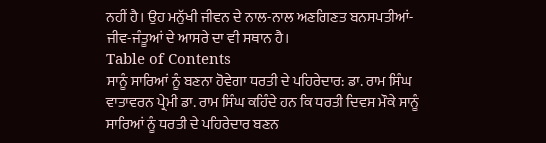ਨਹੀਂ ਹੈ। ਉਹ ਮਨੁੱਖੀ ਜੀਵਨ ਦੇ ਨਾਲ-ਨਾਲ ਅਣਗਿਣਤ ਬਨਸਪਤੀਆਂ-ਜੀਵ-ਜੰਤੂਆਂ ਦੇ ਆਸਰੇ ਦਾ ਵੀ ਸਥਾਨ ਹੈ।
Table of Contents
ਸਾਨੂੰ ਸਾਰਿਆਂ ਨੂੰ ਬਣਨਾ ਹੋਵੇਗਾ ਧਰਤੀ ਦੇ ਪਹਿਰੇਦਾਰ: ਡਾ. ਰਾਮ ਸਿੰਘ
ਵਾਤਾਵਰਨ ਪ੍ਰੇਮੀ ਡਾ. ਰਾਮ ਸਿੰਘ ਕਹਿੰਦੇ ਹਨ ਕਿ ਧਰਤੀ ਦਿਵਸ ਮੌਕੇ ਸਾਨੂੰ ਸਾਰਿਆਂ ਨੂੰ ਧਰਤੀ ਦੇ ਪਹਿਰੇਦਾਰ ਬਣਨ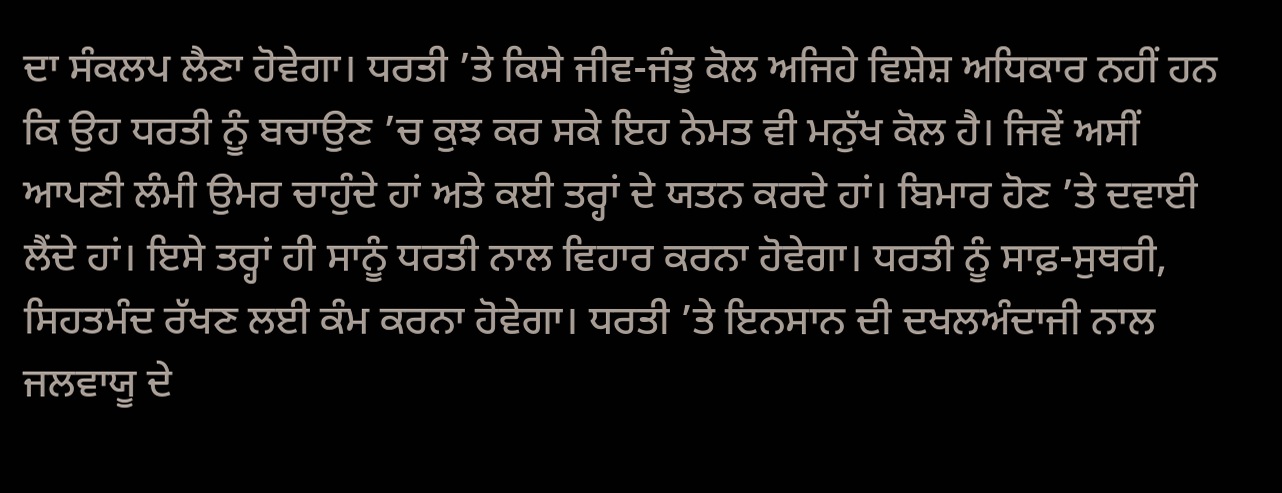ਦਾ ਸੰਕਲਪ ਲੈਣਾ ਹੋਵੇਗਾ। ਧਰਤੀ ’ਤੇ ਕਿਸੇ ਜੀਵ-ਜੰਤੂ ਕੋਲ ਅਜਿਹੇ ਵਿਸ਼ੇਸ਼ ਅਧਿਕਾਰ ਨਹੀਂ ਹਨ ਕਿ ਉਹ ਧਰਤੀ ਨੂੰ ਬਚਾਉਣ ’ਚ ਕੁਝ ਕਰ ਸਕੇ ਇਹ ਨੇਮਤ ਵੀ ਮਨੁੱਖ ਕੋਲ ਹੈ। ਜਿਵੇਂ ਅਸੀਂ ਆਪਣੀ ਲੰਮੀ ਉਮਰ ਚਾਹੁੰਦੇ ਹਾਂ ਅਤੇ ਕਈ ਤਰ੍ਹਾਂ ਦੇ ਯਤਨ ਕਰਦੇ ਹਾਂ। ਬਿਮਾਰ ਹੋਣ ’ਤੇ ਦਵਾਈ ਲੈਂਦੇ ਹਾਂ। ਇਸੇ ਤਰ੍ਹਾਂ ਹੀ ਸਾਨੂੰ ਧਰਤੀ ਨਾਲ ਵਿਹਾਰ ਕਰਨਾ ਹੋਵੇਗਾ। ਧਰਤੀ ਨੂੰ ਸਾਫ਼-ਸੁਥਰੀ, ਸਿਹਤਮੰਦ ਰੱਖਣ ਲਈ ਕੰਮ ਕਰਨਾ ਹੋਵੇਗਾ। ਧਰਤੀ ’ਤੇ ਇਨਸਾਨ ਦੀ ਦਖਲਅੰਦਾਜੀ ਨਾਲ ਜਲਵਾਯੂ ਦੇ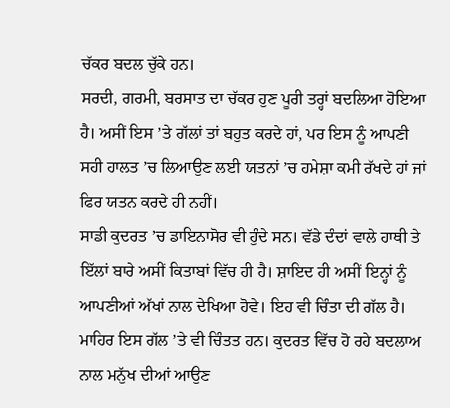ਚੱਕਰ ਬਦਲ ਚੁੱਕੇ ਹਨ।
ਸਰਦੀ, ਗਰਮੀ, ਬਰਸਾਤ ਦਾ ਚੱਕਰ ਹੁਣ ਪੂਰੀ ਤਰ੍ਹਾਂ ਬਦਲਿਆ ਹੋਇਆ ਹੈ। ਅਸੀਂ ਇਸ ’ਤੇ ਗੱਲਾਂ ਤਾਂ ਬਹੁਤ ਕਰਦੇ ਹਾਂ, ਪਰ ਇਸ ਨੂੰ ਆਪਣੀ ਸਹੀ ਹਾਲਤ ’ਚ ਲਿਆਉਣ ਲਈ ਯਤਨਾਂ ’ਚ ਹਮੇਸ਼ਾ ਕਮੀ ਰੱਖਦੇ ਹਾਂ ਜਾਂ ਫਿਰ ਯਤਨ ਕਰਦੇ ਹੀ ਨਹੀਂ।
ਸਾਡੀ ਕੁਦਰਤ ’ਚ ਡਾਇਨਾਸੋਰ ਵੀ ਹੁੰਦੇ ਸਨ। ਵੱਡੇ ਦੰਦਾਂ ਵਾਲੇ ਹਾਥੀ ਤੇ ਇੱਲਾਂ ਬਾਰੇ ਅਸੀਂ ਕਿਤਾਬਾਂ ਵਿੱਚ ਹੀ ਹੈ। ਸ਼ਾਇਦ ਹੀ ਅਸੀਂ ਇਨ੍ਹਾਂ ਨੂੰ ਆਪਣੀਆਂ ਅੱਖਾਂ ਨਾਲ ਦੇਖਿਆ ਹੋਵੇ। ਇਹ ਵੀ ਚਿੰਤਾ ਦੀ ਗੱਲ ਹੈ।
ਮਾਹਿਰ ਇਸ ਗੱਲ ’ਤੇ ਵੀ ਚਿੰਤਤ ਹਨ। ਕੁਦਰਤ ਵਿੱਚ ਹੋ ਰਹੇ ਬਦਲਾਅ ਨਾਲ ਮਨੁੱਖ ਦੀਆਂ ਆਉਣ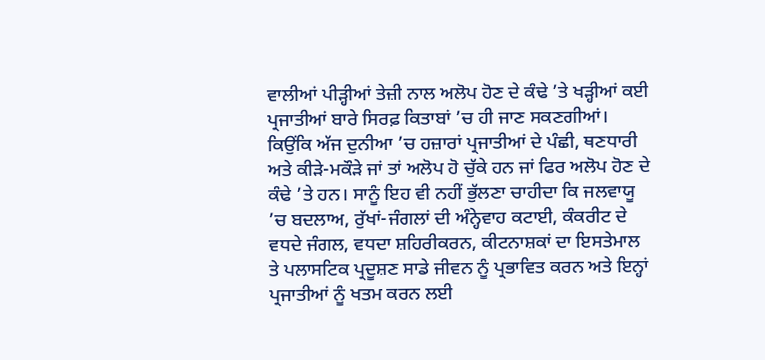ਵਾਲੀਆਂ ਪੀੜ੍ਹੀਆਂ ਤੇਜ਼ੀ ਨਾਲ ਅਲੋਪ ਹੋਣ ਦੇ ਕੰਢੇ ’ਤੇ ਖੜ੍ਹੀਆਂ ਕਈ ਪ੍ਰਜਾਤੀਆਂ ਬਾਰੇ ਸਿਰਫ਼ ਕਿਤਾਬਾਂ ’ਚ ਹੀ ਜਾਣ ਸਕਣਗੀਆਂ। ਕਿਉਂਕਿ ਅੱਜ ਦੁਨੀਆ ’ਚ ਹਜ਼ਾਰਾਂ ਪ੍ਰਜਾਤੀਆਂ ਦੇ ਪੰਛੀ, ਥਣਧਾਰੀ ਅਤੇ ਕੀੜੇ-ਮਕੌੜੇ ਜਾਂ ਤਾਂ ਅਲੋਪ ਹੋ ਚੁੱਕੇ ਹਨ ਜਾਂ ਫਿਰ ਅਲੋਪ ਹੋਣ ਦੇ ਕੰਢੇ ’ਤੇ ਹਨ। ਸਾਨੂੰ ਇਹ ਵੀ ਨਹੀਂ ਭੁੱਲਣਾ ਚਾਹੀਦਾ ਕਿ ਜਲਵਾਯੂ ’ਚ ਬਦਲਾਅ, ਰੁੱਖਾਂ-ਜੰਗਲਾਂ ਦੀ ਅੰਨ੍ਹੇਵਾਹ ਕਟਾਈ, ਕੰਕਰੀਟ ਦੇ ਵਧਦੇ ਜੰਗਲ, ਵਧਦਾ ਸ਼ਹਿਰੀਕਰਨ, ਕੀਟਨਾਸ਼ਕਾਂ ਦਾ ਇਸਤੇਮਾਲ ਤੇ ਪਲਾਸਟਿਕ ਪ੍ਰਦੂਸ਼ਣ ਸਾਡੇ ਜੀਵਨ ਨੂੰ ਪ੍ਰਭਾਵਿਤ ਕਰਨ ਅਤੇ ਇਨ੍ਹਾਂ ਪ੍ਰਜਾਤੀਆਂ ਨੂੰ ਖਤਮ ਕਰਨ ਲਈ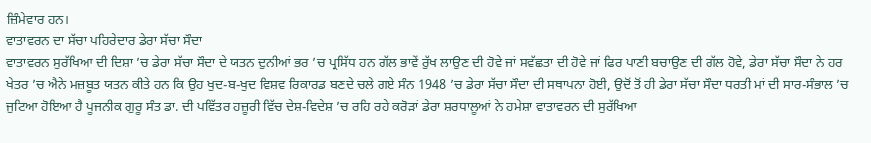ਜ਼ਿੰਮੇਵਾਰ ਹਨ।
ਵਾਤਾਵਰਨ ਦਾ ਸੱਚਾ ਪਹਿਰੇਦਾਰ ਡੇਰਾ ਸੱਚਾ ਸੌਦਾ
ਵਾਤਾਵਰਨ ਸੁਰੱਖਿਆ ਦੀ ਦਿਸ਼ਾ ’ਚ ਡੇਰਾ ਸੱਚਾ ਸੌਦਾ ਦੇ ਯਤਨ ਦੁਨੀਆਂ ਭਰ ’ਚ ਪ੍ਰਸਿੱਧ ਹਨ ਗੱਲ ਭਾਵੇਂ ਰੁੱਖ ਲਾਉਣ ਦੀ ਹੋਵੇ ਜਾਂ ਸਵੱਛਤਾ ਦੀ ਹੋਵੇ ਜਾਂ ਫਿਰ ਪਾਣੀ ਬਚਾਉਣ ਦੀ ਗੱਲ ਹੋਵੇ, ਡੇਰਾ ਸੱਚਾ ਸੌਦਾ ਨੇ ਹਰ ਖੇਤਰ ’ਚ ਐਨੇ ਮਜ਼ਬੂਤ ਯਤਨ ਕੀਤੇ ਹਨ ਕਿ ਉਹ ਖੁਦ-ਬ-ਖੁਦ ਵਿਸ਼ਵ ਰਿਕਾਰਡ ਬਣਦੇ ਚਲੇ ਗਏ ਸੰਨ 1948 ’ਚ ਡੇਰਾ ਸੱਚਾ ਸੌਦਾ ਦੀ ਸਥਾਪਨਾ ਹੋਈ, ਉਦੋਂ ਤੋਂ ਹੀ ਡੇਰਾ ਸੱਚਾ ਸੌਦਾ ਧਰਤੀ ਮਾਂ ਦੀ ਸਾਰ-ਸੰਭਾਲ ’ਚ ਜੁਟਿਆ ਹੋਇਆ ਹੈ ਪੂਜਨੀਕ ਗੁਰੂ ਸੰਤ ਡਾ. ਦੀ ਪਵਿੱਤਰ ਹਜ਼ੂਰੀ ਵਿੱਚ ਦੇਸ਼-ਵਿਦੇਸ਼ ’ਚ ਰਹਿ ਰਹੇ ਕਰੋੜਾਂ ਡੇਰਾ ਸ਼ਰਧਾਲੂਆਂ ਨੇ ਹਮੇਸ਼ਾ ਵਾਤਾਵਰਨ ਦੀ ਸੁਰੱਖਿਆ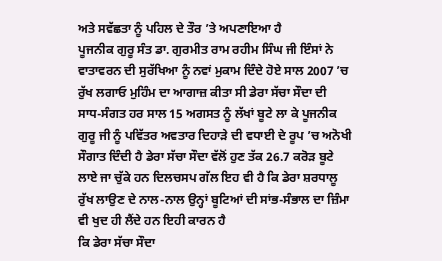ਅਤੇ ਸਵੱਛਤਾ ਨੂੰ ਪਹਿਲ ਦੇ ਤੌਰ ’ਤੇ ਅਪਣਾਇਆ ਹੈ
ਪੂਜਨੀਕ ਗੁਰੂ ਸੰਤ ਡਾ. ਗੁਰਮੀਤ ਰਾਮ ਰਹੀਮ ਸਿੰਘ ਜੀ ਇੰਸਾਂ ਨੇ ਵਾਤਾਵਰਨ ਦੀ ਸੁਰੱਖਿਆ ਨੂੰ ਨਵਾਂ ਮੁਕਾਮ ਦਿੰਦੇ ਹੋਏ ਸਾਲ 2007 ’ਚ ਰੁੱਖ ਲਗਾਓ ਮੁਹਿੰਮ ਦਾ ਆਗਾਜ਼ ਕੀਤਾ ਸੀ ਡੇਰਾ ਸੱਚਾ ਸੌਦਾ ਦੀ ਸਾਧ-ਸੰਗਤ ਹਰ ਸਾਲ 15 ਅਗਸਤ ਨੂੰ ਲੱਖਾਂ ਬੂਟੇ ਲਾ ਕੇ ਪੂਜਨੀਕ ਗੁਰੂ ਜੀ ਨੂੰ ਪਵਿੱਤਰ ਅਵਤਾਰ ਦਿਹਾੜੇ ਦੀ ਵਧਾਈ ਦੇ ਰੂਪ ’ਚ ਅਨੋਖੀ ਸੌਗਾਤ ਦਿੰਦੀ ਹੈ ਡੇਰਾ ਸੱਚਾ ਸੌਦਾ ਵੱਲੋਂ ਹੁਣ ਤੱਕ 26.7 ਕਰੋੜ ਬੂਟੇ ਲਾਏ ਜਾ ਚੁੱਕੇ ਹਨ ਦਿਲਚਸਪ ਗੱਲ ਇਹ ਵੀ ਹੈ ਕਿ ਡੇਰਾ ਸ਼ਰਧਾਲੂ ਰੁੱਖ ਲਾਉਣ ਦੇ ਨਾਲ-ਨਾਲ ਉਨ੍ਹਾਂ ਬੂਟਿਆਂ ਦੀ ਸਾਂਭ-ਸੰਭਾਲ ਦਾ ਜ਼ਿੰਮਾ ਵੀ ਖੁਦ ਹੀ ਲੈਂਦੇ ਹਨ ਇਹੀ ਕਾਰਨ ਹੈ
ਕਿ ਡੇਰਾ ਸੱਚਾ ਸੌਦਾ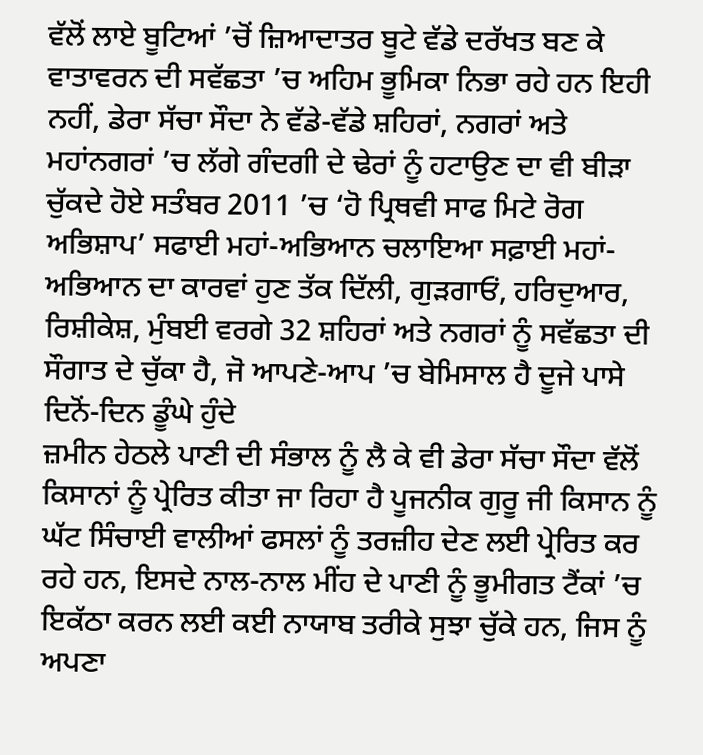ਵੱਲੋਂ ਲਾਏ ਬੂਟਿਆਂ ’ਚੋਂ ਜ਼ਿਆਦਾਤਰ ਬੂਟੇ ਵੱਡੇ ਦਰੱਖਤ ਬਣ ਕੇ ਵਾਤਾਵਰਨ ਦੀ ਸਵੱਛਤਾ ’ਚ ਅਹਿਮ ਭੂਮਿਕਾ ਨਿਭਾ ਰਹੇ ਹਨ ਇਹੀ ਨਹੀਂ, ਡੇਰਾ ਸੱਚਾ ਸੌਦਾ ਨੇ ਵੱਡੇ-ਵੱਡੇ ਸ਼ਹਿਰਾਂ, ਨਗਰਾਂ ਅਤੇ ਮਹਾਂਨਗਰਾਂ ’ਚ ਲੱਗੇ ਗੰਦਗੀ ਦੇ ਢੇਰਾਂ ਨੂੰ ਹਟਾਉਣ ਦਾ ਵੀ ਬੀੜਾ ਚੁੱਕਦੇ ਹੋਏ ਸਤੰਬਰ 2011 ’ਚ ‘ਹੋ ਪ੍ਰਿਥਵੀ ਸਾਫ ਮਿਟੇ ਰੋਗ ਅਭਿਸ਼ਾਪ’ ਸਫਾਈ ਮਹਾਂ-ਅਭਿਆਨ ਚਲਾਇਆ ਸਫ਼ਾਈ ਮਹਾਂ-ਅਭਿਆਨ ਦਾ ਕਾਰਵਾਂ ਹੁਣ ਤੱਕ ਦਿੱਲੀ, ਗੁੜਗਾਓਂ, ਹਰਿਦੁਆਰ, ਰਿਸ਼ੀਕੇਸ਼, ਮੁੰਬਈ ਵਰਗੇ 32 ਸ਼ਹਿਰਾਂ ਅਤੇ ਨਗਰਾਂ ਨੂੰ ਸਵੱਛਤਾ ਦੀ ਸੌਗਾਤ ਦੇ ਚੁੱਕਾ ਹੈ, ਜੋ ਆਪਣੇ-ਆਪ ’ਚ ਬੇਮਿਸਾਲ ਹੈ ਦੂਜੇ ਪਾਸੇ ਦਿਨੋਂ-ਦਿਨ ਡੂੰਘੇ ਹੁੰਦੇ
ਜ਼ਮੀਨ ਹੇਠਲੇ ਪਾਣੀ ਦੀ ਸੰਭਾਲ ਨੂੰ ਲੈ ਕੇ ਵੀ ਡੇਰਾ ਸੱਚਾ ਸੌਦਾ ਵੱਲੋਂ ਕਿਸਾਨਾਂ ਨੂੰ ਪ੍ਰੇਰਿਤ ਕੀਤਾ ਜਾ ਰਿਹਾ ਹੈ ਪੂਜਨੀਕ ਗੁਰੂ ਜੀ ਕਿਸਾਨ ਨੂੰ ਘੱਟ ਸਿੰਚਾਈ ਵਾਲੀਆਂ ਫਸਲਾਂ ਨੂੰ ਤਰਜ਼ੀਹ ਦੇਣ ਲਈ ਪ੍ਰੇਰਿਤ ਕਰ ਰਹੇ ਹਨ, ਇਸਦੇ ਨਾਲ-ਨਾਲ ਮੀਂਹ ਦੇ ਪਾਣੀ ਨੂੰ ਭੂਮੀਗਤ ਟੈਂਕਾਂ ’ਚ ਇਕੱਠਾ ਕਰਨ ਲਈ ਕਈ ਨਾਯਾਬ ਤਰੀਕੇ ਸੁਝਾ ਚੁੱਕੇ ਹਨ, ਜਿਸ ਨੂੰ ਅਪਣਾ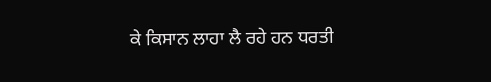ਕੇ ਕਿਸਾਨ ਲਾਹਾ ਲੈ ਰਹੇ ਹਨ ਧਰਤੀ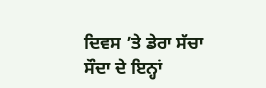ਦਿਵਸ ’ਤੇ ਡੇਰਾ ਸੱਚਾ ਸੌਦਾ ਦੇ ਇਨ੍ਹਾਂ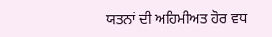ਯਤਨਾਂ ਦੀ ਅਹਿਮੀਅਤ ਹੋਰ ਵਧ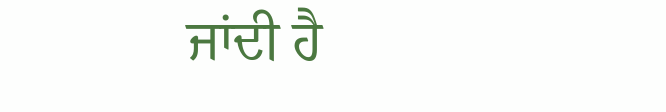ਜਾਂਦੀ ਹੈ